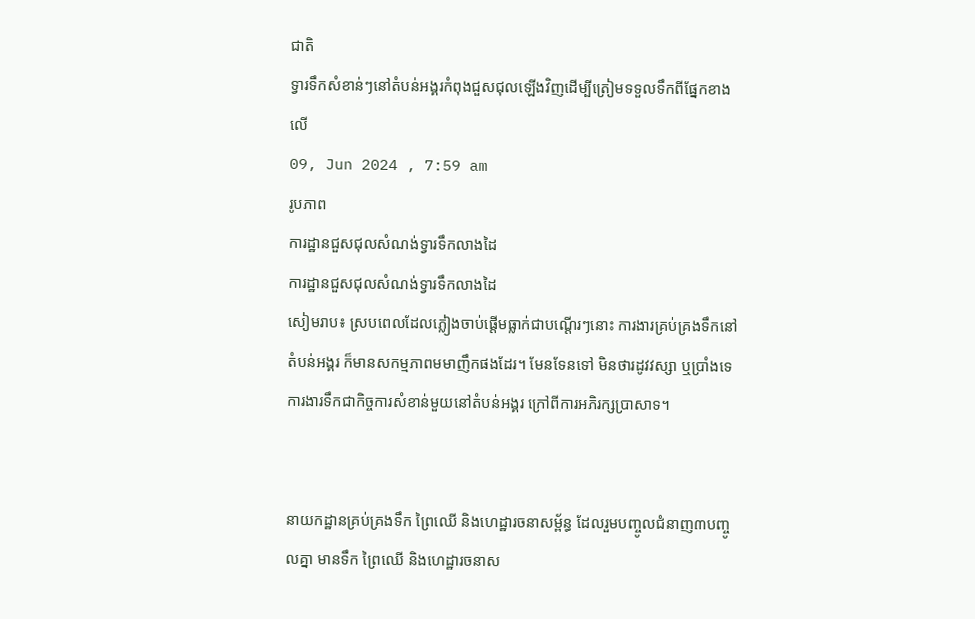ជាតិ
ទ្វារទឹកសំខាន់ៗនៅតំបន់អង្គរកំពុងជួសជុលឡើងវិញដើម្បីត្រៀមទទួលទឹកពីផ្នែកខាងលើ
09, Jun 2024 , 7:59 am
រូបភាព
ការដ្ឋានជួសជុលសំណង់ទ្វារទឹកលាងដៃ
ការដ្ឋានជួសជុលសំណង់ទ្វារទឹកលាងដៃ
សៀមរាប៖ ស្របពេលដែលភ្លៀងចាប់ផ្តើមធ្លាក់ជាបណ្ដើរៗនោះ ការងារគ្រប់គ្រងទឹកនៅតំបន់អង្គរ ក៏មានសកម្មភាពមមាញឹកផងដែរ។ មែនទែនទៅ មិនថារដូវវស្សា ឬប្រាំងទេ ការងារទឹកជាកិច្ចការសំខាន់មួយនៅតំបន់អង្គរ ក្រៅពីការអភិរក្សប្រាសាទ។


នាយកដ្ឋានគ្រប់គ្រងទឹក ព្រៃឈើ និងហេដ្ឋារចនាសម្ព័ន្ធ ដែលរួមបញ្ចូលជំនាញ៣បញ្ចូលគ្នា មានទឹក ព្រៃឈើ និងហេដ្ឋារចនាស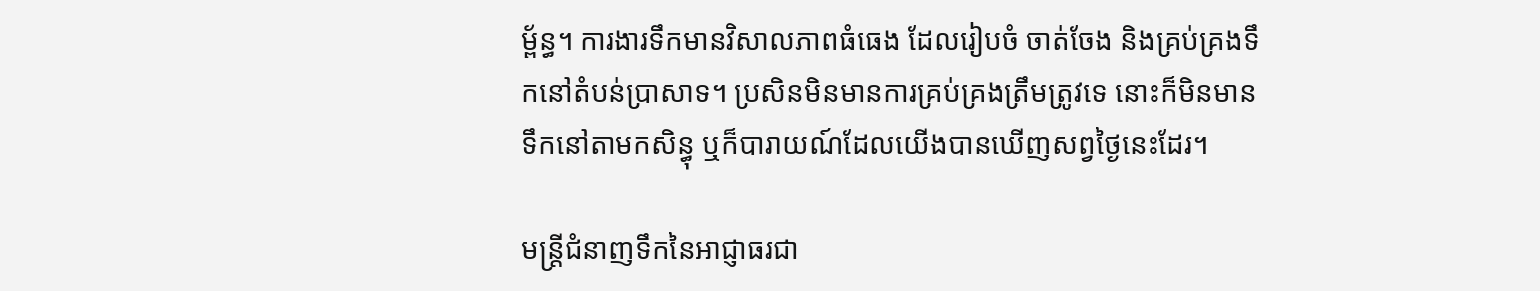ម្ព័ន្ធ។ ការងារទឹកមានវិសាលភាពធំធេង ដែលរៀបចំ ចាត់ចែង និងគ្រប់គ្រងទឹកនៅតំបន់ប្រាសាទ។ ប្រសិនមិនមានការគ្រប់គ្រងត្រឹមត្រូវទេ នោះក៏មិនមានទឹកនៅតាមកសិន្ធុ ឬក៏បារាយណ៍ដែលយើងបានឃើញសព្វថ្ងៃនេះដែរ។

មន្រ្តីជំនាញទឹកនៃអាជ្ញាធរជា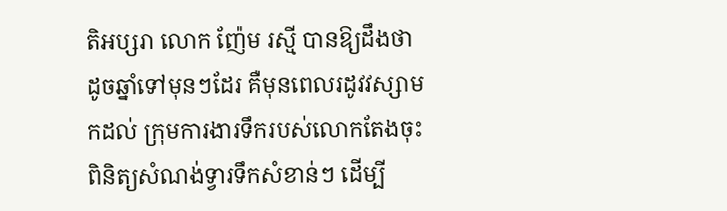តិអប្សរា លោក ញ៉ែម រស្មី បានឱ្យដឹងថា ដូចឆ្នាំទៅមុនៗដែរ គឺមុនពេលរដូវវស្សាមកដល់ ក្រុមការងារទឹករបស់លោកតែងចុះពិនិត្យសំណង់ទ្វារទឹកសំខាន់ៗ ដើម្បី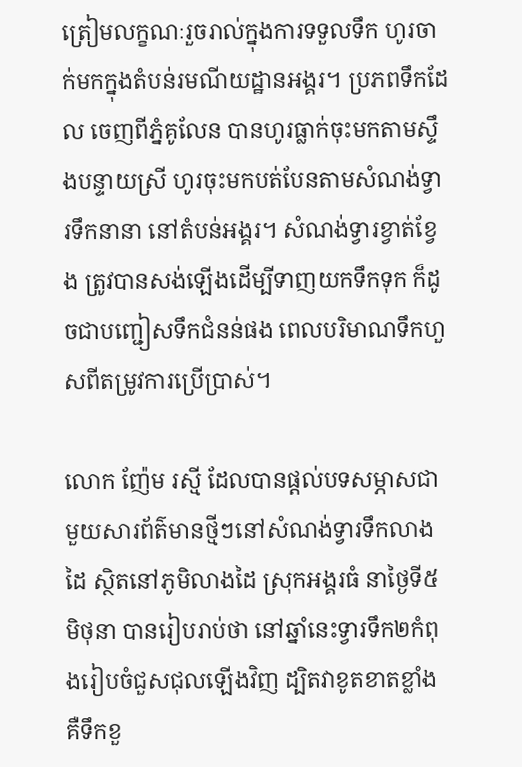ត្រៀមលក្ខណៈរួចរាល់ក្នុងការទទួលទឹក ហូរចាក់មកក្នុងតំបន់រមណីយដ្ឋានអង្គរ។ ប្រភពទឹកដែល ចេញពីភ្នំគូលែន បានហូរធ្លាក់ចុះមកតាមស្ទឹងបន្ទាយស្រី ហូរចុះមកបត់បែនតាមសំណង់ទ្វារទឹកនានា នៅតំបន់អង្គរ។ សំណង់ទ្វារខ្វាត់ខ្វែង ត្រូវបានសង់ឡើងដើម្បីទាញយកទឹកទុក ក៏ដូចជាបញ្ជៀសទឹកជំនន់ផង ពេលបរិមាណទឹកហួសពីតម្រូវការប្រើប្រាស់។

លោក ញ៉ែម រស្មី ដែលបានផ្តល់បទសម្ភាសជាមួយសារព័ត៌មានថ្មីៗនៅសំណង់ទ្វារទឹកលាងដៃ ស្ថិតនៅភូមិលាងដៃ ស្រុកអង្គរធំ នាថ្ងៃទី៥ មិថុនា បានរៀបរាប់ថា នៅឆ្នាំនេះទ្វារទឹក២កំពុងរៀបចំជួសជុលឡើងវិញ ដ្បិតវាខូតខាតខ្លាំង គឺទឹកខួ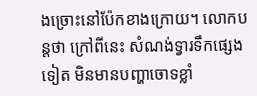ងច្រោះនៅប៉ែកខាងក្រោយ។ លោកបន្តថា ក្រៅពីនេះ សំណង់ទ្វារទឹកផ្សេងទៀត មិនមានបញ្ហាចោទខ្លាំ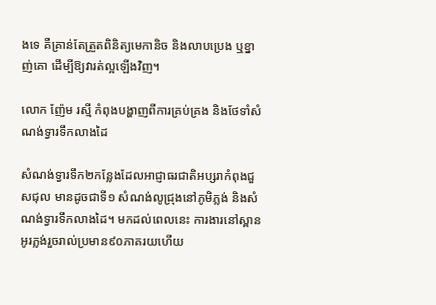ងទេ គឺគ្រាន់តែត្រួតពិនិត្យមេកានិច និងលាបប្រេង ឬខ្នាញ់គោ ដើម្បីឱ្យវារត់ល្អឡើងវិញ។

លោក ញ៉ែម រស្មី កំពុងបង្ហាញពីការគ្រប់គ្រង និងថែទាំសំណង់ទ្វារទឹកលាងដៃ

សំណង់ទ្វារទឹក២កន្លែងដែលអាជ្ញាធរជាតិអប្សរាកំពុងជួសជុល មានដូចជាទី១ សំណង់លូជ្រុងនៅភូមិភ្លង់ និងសំណង់ទ្វារទឹកលាងដៃ។ មកដល់ពេលនេះ ការងារនៅស្ពានអូរភ្លង់រួចរាល់ប្រមាន៩០ភាគរយហើយ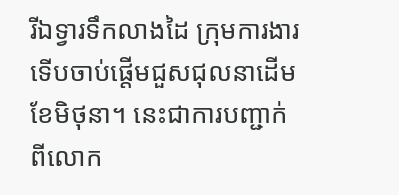រីឯទ្វារទឹកលាងដៃ ក្រុមការងារទើបចាប់ផ្តើមជួសជុលនាដើមខែមិថុនា។ នេះជាការបញ្ជាក់ពីលោក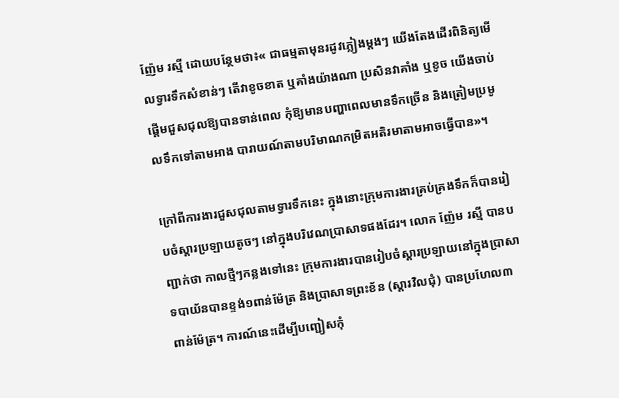ញ៉ែម រស្មី ដោយបន្ថែមថា៖« ជាធម្មតាមុនរដូវភ្លៀងម្ដងៗ យើងតែងដើរពិនិត្យមើលទ្វារទឹកសំខាន់ៗ តើវាខូចខាត ឬគាំងយ៉ាងណា ប្រសិនវាគាំង ឬខូច យើងចាប់ផ្តើមជួសជុលឱ្យបានទាន់ពេល កុំឱ្យមានបញ្ហាពេលមានទឹកច្រើន និងត្រៀមប្រមូលទឹកទៅតាមអាង បារាយណ៍តាមបរិមាណកម្រិតអតិរមាតាមអាចធ្វើបាន»។

ក្រៅពីការងារជួសជុលតាមទ្វារទឹកនេះ ក្នុងនោះក្រុមការងារគ្រប់គ្រងទឹកក៏បានរៀបចំស្ដារប្រឡាយតូចៗ នៅក្នុងបរិវេណប្រាសាទផងដែរ។ លោក ញ៉ែម រស្មី បានបញ្ជាក់ថា កាលថ្មីៗកន្លងទៅនេះ ក្រុមការងារបានរៀបចំស្ដារប្រឡាយនៅក្នុងប្រាសាទបាយ័នបានខ្ទង់១ពាន់ម៉ែត្រ និងប្រាសាទព្រះខ័ន (ស្ដារវិលជុំ) បានប្រហែល៣ពាន់ម៉ែត្រ។ ការណ៍នេះដើម្បីបញ្ជៀសកុំ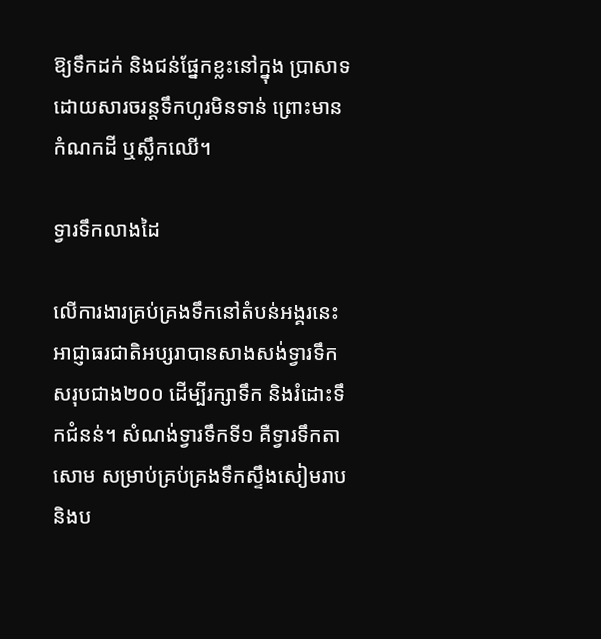ឱ្យទឹកដក់ និងជន់ផ្នែកខ្លះនៅក្នុង ប្រាសាទ ដោយសារចរន្តទឹកហូរមិនទាន់ ព្រោះមានកំណកដី ឬស្លឹកឈើ។

ទ្វារទឹកលាងដៃ

លើការងារគ្រប់គ្រងទឹកនៅតំបន់អង្គរនេះ អាជ្ញាធរជាតិអប្សរាបានសាងសង់ទ្វារទឹកសរុបជាង២០០ ដើម្បីរក្សាទឹក និងរំដោះទឹកជំនន់។ សំណង់ទ្វារទឹកទី១ គឺទ្វារទឹកតាសោម សម្រាប់គ្រប់គ្រងទឹកស្ទឹងសៀមរាប និងប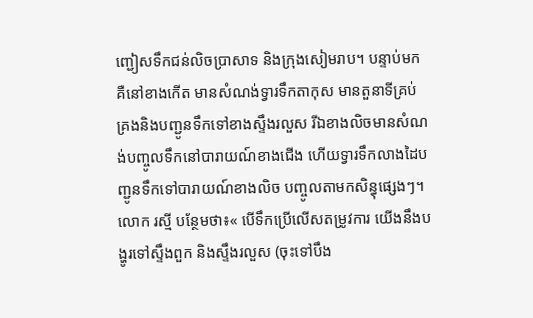ញ្ជៀសទឹកជន់លិចប្រាសាទ និងក្រុងសៀមរាប។ បន្ទាប់មកគឺនៅខាងកើត មានសំណង់ទ្វារទឹកតាកុស មានតួនាទីគ្រប់គ្រងនិងបញ្ជូនទឹកទៅខាងស្ទឹងរលួស រីឯខាងលិចមានសំណង់បញ្ចូលទឹកនៅបារាយណ៍ខាងជើង ហើយទ្វារទឹកលាងដៃបញ្ជូនទឹកទៅបារាយណ៍ខាងលិច បញ្ចូលតាមកសិន្ធុផ្សេងៗ។ លោក រស្មី បន្ថែមថា៖« បើទឹកប្រើលើសតម្រូវការ យើងនឹងបង្ហូរទៅស្ទឹងពួក និងស្ទឹងរលួស (ចុះទៅបឹង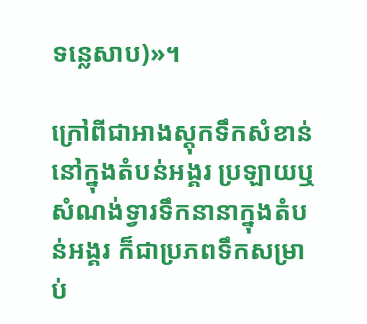ទន្លេសាប)»។

ក្រៅពីជាអាងស្ដុកទឹកសំខាន់នៅក្នុងតំបន់អង្គរ ប្រឡាយឬសំណង់ទ្វារទឹកនានាក្នុងតំបន់អង្គរ ក៏ជាប្រភពទឹកសម្រាប់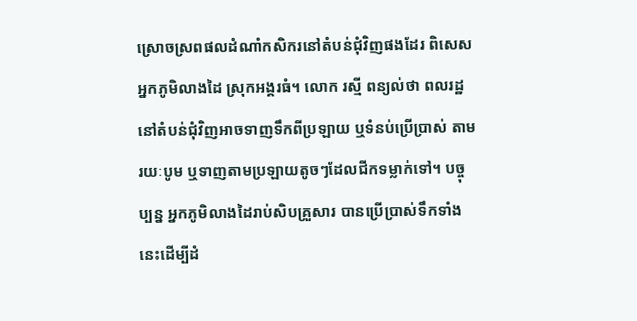ស្រោចស្រពផលដំណាំកសិករនៅតំបន់ជុំវិញផងដែរ ពិសេសអ្នកភូមិលាងដៃ ស្រុកអង្គរធំ។ លោក រស្មី ពន្យល់ថា ពលរដ្ឋនៅតំបន់ជុំវិញអាចទាញទឹកពីប្រឡាយ ឬទំនប់ប្រើប្រាស់ តាមរយៈបូម ឬទាញតាមប្រឡាយតូចៗដែលជីកទម្លាក់ទៅ។ បច្ចុប្បន្ន អ្នកភូមិលាងដៃរាប់សិបគ្រួសារ បានប្រើប្រាស់ទឹកទាំងនេះដើម្បីដំ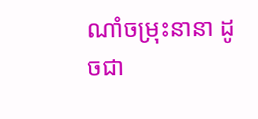ណាំចម្រុះនានា ដូចជា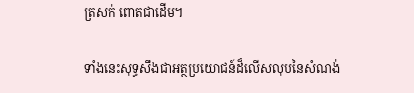ត្រសក់ ពោតជាដើម។

ទាំងនេះសុទ្ធសឹងជាអត្ថប្រយោជន៍ដ៏លើសលុបនៃសំណង់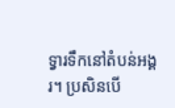ទ្វារទឹកនៅតំបន់អង្គរ។ ប្រសិនបើ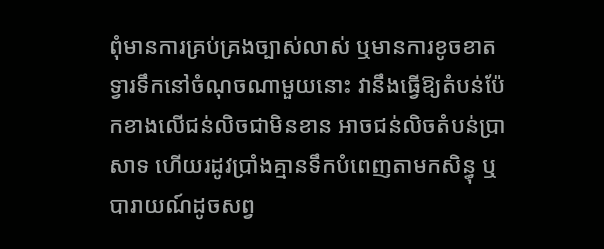ពុំមានការគ្រប់គ្រងច្បាស់លាស់ ឬមានការខូចខាតទ្វារទឹកនៅចំណុចណាមួយនោះ វានឹងធ្វើឱ្យតំបន់ប៉ែកខាងលើជន់លិចជាមិនខាន អាចជន់លិចតំបន់ប្រាសាទ ហើយរដូវប្រាំងគ្មានទឹកបំពេញតាមកសិន្ធុ ឬបារាយណ៍ដូចសព្វ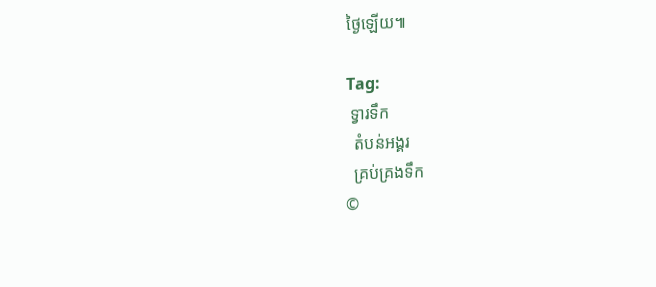ថ្ងៃឡើយ៕

Tag:
 ទ្វារទឹក
  តំបន់អង្គរ
  គ្រប់គ្រងទឹក
©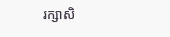រក្សាសិ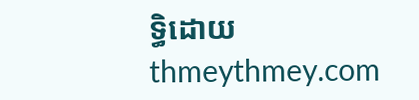ទ្ធិដោយ thmeythmey.com